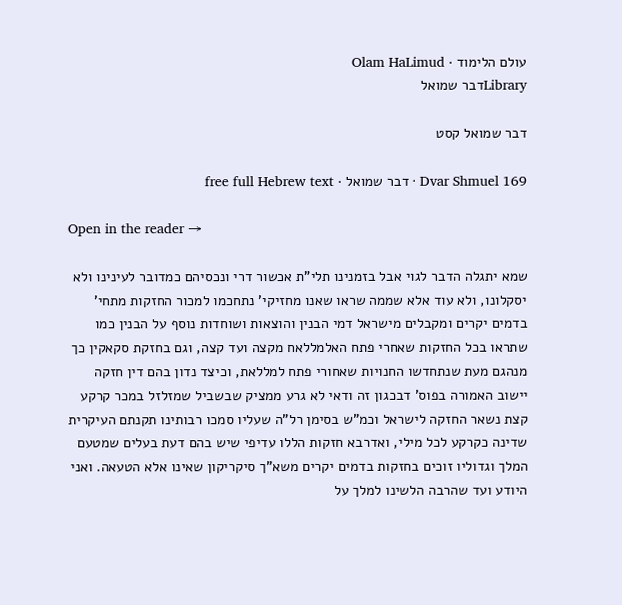עולם הלימוד · Olam HaLimud
Libraryדבר שמואל

דבר שמואל קסט

Dvar Shmuel 169 · דבר שמואל · free full Hebrew text

Open in the reader →

שמא יתגלה הדבר לגוי אבל בזמנינו תלי"ת אכשור דרי ונכסיהם כמדובר לעינינו ולא יסקלונו, ולא עוד אלא שממה שראו שאנו מחזיקי' נתחכמו למכור החזקות מתחי' בדמים יקרים ומקבלים מישראל דמי הבנין והוצאות ושוחדות נוסף על הבנין כמו שתראו בכל החזקות שאחרי פתח האלמללאח מקצה ועד קצה, וגם בחזקת סקאקין כך מנהגם מעת שנתחדשו החנויות שאחורי פתח למללאת, וכיצד נדון בהם דין חזקה יישוב האמורה בפוס' דבכגון זה ודאי לא גרע ממציק שבשביל שמזלזל במכר קרקע קצת נשאר החזקה לישראל וכמ"ש בסימן רל"ה שעליו סמכו רבותינו תקנתם העיקרית שדינה כקרקע לכל מילי, ואדרבא חזקות הללו עדיפי שיש בהם דעת בעלים שמטעם המלך וגדוליו זוכים בחזקות בדמים יקרים משא"ך סיקריקון שאינו אלא הטעאה. ואני היודע ועד שהרבה הלשינו למלך על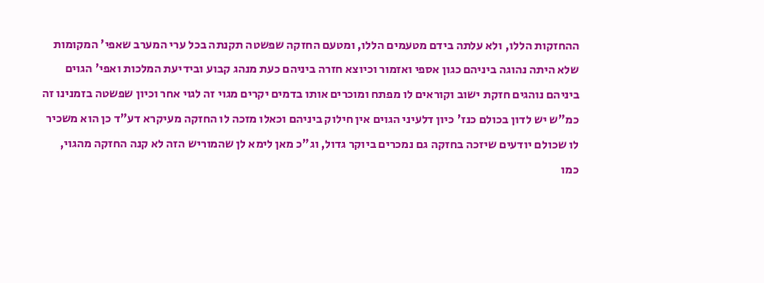ההחזקות הללו, ולא עלתה בידם מטעמים הללו, ומטעם החזקה שפשטה תקנתה בכל ערי המערב שאפי' המקומות שלא היתה נהוגה ביניהם כגון אספי ואזמור וכיוצא חזרה ביניהם כעת מנהג קבוע ובידיעת המלכות ואפי' הגוים ביניהם נוהגים חזקת ישוב וקוראים לו מפתח ומוכרים אותו בדמים יקרים מגוי זה לגוי אחר וכיון שפשטה בזמנינו זה כמ"ש יש לדון בכולם כנז' כיון דלעיני הגוים אין חילוק ביניהם וכאלו מזכה לו החזקה מעיקרא דע"ד כן הוא משכיר לו שכולם יודעים שיזכה בחזקה גם נמכרים ביוקר גדול, וג"כ מאן לימא לן שהמוריש הזה לא קנה החזקה מהגוי, כמו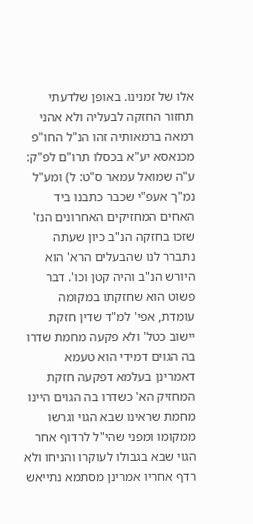אלו של זמנינו. באופן שלדעתי תחזור החזקה לבעליה ולא אהני רמאה ברמאותיה זהו הנ"ל החו"פ מכנאסא יע"א בכסלו תרו"ם לפ"ק: ע"ה שמואל עמאר ס"ט: ל) ומע"ל נמ"ך אעפ"י שכבר כתבנו ביד האחים המחזיקים האחרונים הנז' שזכו בחזקה הנ"ב כיון שעתה נתברר לנו שהבעלים הרא' הוא היורש הנ"ב והיה קטן וכו'. דבר פשוט הוא שחזקתו במקומה עומדת, אפי' למ"ד שדין חזקת יישוב כטל' ולא פקעה מחמת שדרו בה הגוים דמידי הוא טעמא דאמרינן בעלמא דפקעה חזקת המחזיק הא' כשדרו בה הגוים היינו מחמת שראינו שבא הגוי וגרשו ממקומו ומפני שהי"ל לרדוף אחר הגוי שבא בגבולו לעוקרו והניחו ולא רדף אחריו אמרינן מסתמא נתייאש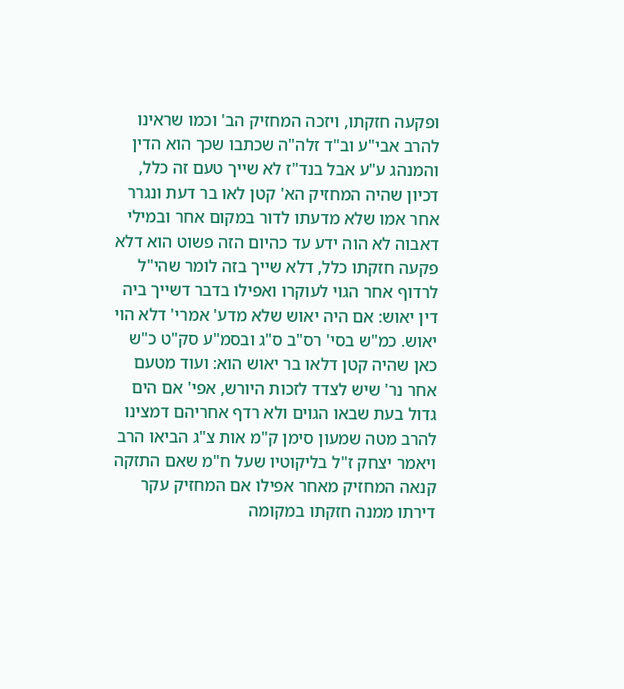ופקעה חזקתו, ויזכה המחזיק הב' וכמו שראינו להרב אבי"ע וב"ד זלה"ה שכתבו שכך הוא הדין והמנהג ע"ע אבל בנד"ז לא שייך טעם זה כלל, דכיון שהיה המחזיק הא' קטן לאו בר דעת ונגרר אחר אמו שלא מדעתו לדור במקום אחר ובמילי דאבוה לא הוה ידע עד כהיום הזה פשוט הוא דלא פקעה חזקתו כלל, דלא שייך בזה לומר שהי"ל לרדוף אחר הגוי לעוקרו ואפילו בדבר דשייך ביה דין יאוש: אם היה יאוש שלא מדע' אמרי' דלא הוי יאוש. כמ"ש בסי' רס"ב ס"ג ובסמ"ע סק"ט כ"ש כאן שהיה קטן דלאו בר יאוש הוא: ועוד מטעם אחר נר' שיש לצדד לזכות היורש, אפי' אם הים גדול בעת שבאו הגוים ולא רדף אחריהם דמצינו להרב מטה שמעון סימן ק"מ אות צ"ג הביאו הרב ויאמר יצחק ז"ל בליקוטיו שעל ח"מ שאם התזקה קנאה המחזיק מאחר אפילו אם המחזיק עקר דירתו ממנה חזקתו במקומה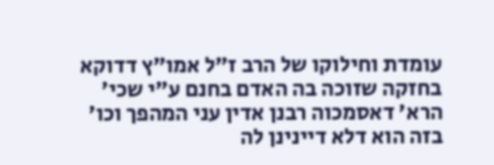עומדת וחילוקו של הרב ז"ל אמו"ץ דדוקא בחזקה שזוכה בה האדם בחנם ע"י שכי' הרא' דאסמכוה רבנן אדין עני המהפך וכו' בזה הוא דלא דיינינן לה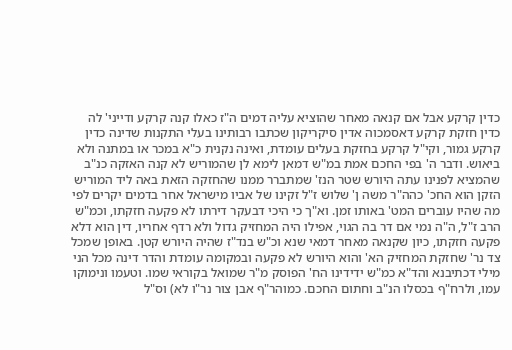כדין קרקע אבל אם קנאה מאחר שהוציא עליה דמים ה"ז כאלו קנה קרקע ודייני' לה כדין חזקת קרקע דאסמכוה אדין סיקריקון שכתבו רבותינו בעלי התקנות שדינה כדין קרקע גמור, וקי"ל קרקע בחזקת בעלים עומדת, ואינה נקנית כ"א במכר או במתנה ולא ביאוש. ודבר ה' בפי החכם אמת במ"ש דמאן לימא לן שהמוריש לא קנה האזקה כנ"ב שהמציא לפנינו עתה היורש שטר הנז' שמתברר ממנו שהחזקה הזאת באה ליד המוריש הזקן הוא החכ' כהה"ר משה ן' שלוש ז"ל זקינו של אביו מישראל אחר בדמים יקרים לפי מה שהיו עוברים המט' באותו זמן. וא"ך כי היכי דבעקר דירתו לא פקעה חזקתו, וכמ"ש הרב ז"ל, ה"ה נמי אם דר בה הגוי, אפילו היה המחזיק גדול ולא רדף אחריו, דין הוא דלא פקעה חזקתו, כיון שקנאה מאחר דמאי שנא וכ"ש בנד"ז שהיה היורש קטן. באופן שמכל צד נר' שחזקת המחזיק הא' והוא היורש לא פקעה ובמקומה עומדת והדר דינה מכל הני מילי דכתיבנא והד"א כמ"ש ידידינו הח' הפוסק מ"ר שמואל בקוראי שמו. וטעמו ונימוקו עמו, ולרח"ף בכסלו הנ"ב וחתום החכם. כמוהר"ף אבן צור נר"ו לא) וס"ל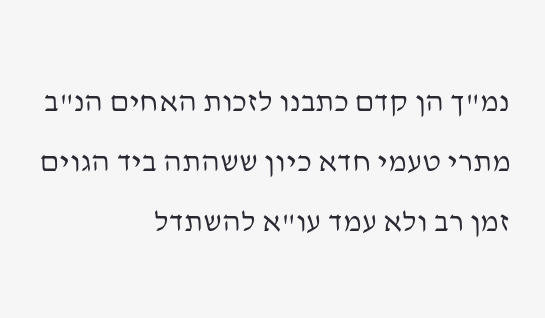נמ"ך הן קדם כתבנו לזכות האחים הנ"ב מתרי טעמי חדא כיון ששהתה ביד הגוים זמן רב ולא עמד עו"א להשתדל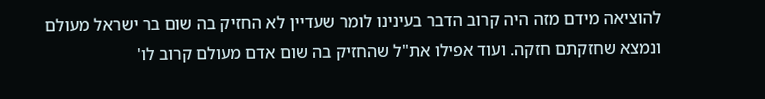להוציאה מידם מזה היה קרוב הדבר בעינינו לומר שעדיין לא החזיק בה שום בר ישראל מעולם ונמצא שחזקתם חזקה. ועוד אפילו את"ל שהחזיק בה שום אדם מעולם קרוב לו'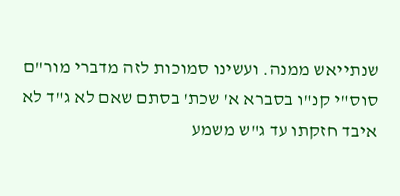שנתייאש ממנה. ועשינו סמוכות לזה מדברי מור"ם סוס"י קנ"ו בסברא א' שכת' בסתם שאם לא ג"ד לא איבד חזקתו עד ג"ש משמע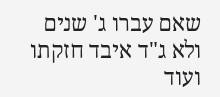שאם עברו ג' שנים ולא ג"ד איבד חזקתו ועוד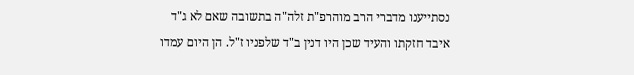נסתייענו מדברי הרב מוהרפ"ת זלה"ה בתשובה שאם לא ג"ד איבד חזקתו והעיד שכן היו דנין ב"ד שלפניו ז"ל. הן היום עמדו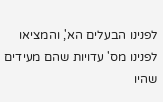לפנינו הבעלים הא', והמציאו לפנינו מס' עדויות שהם מעידים שהיו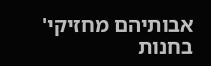אבותיהם מחזיקי' בחנות